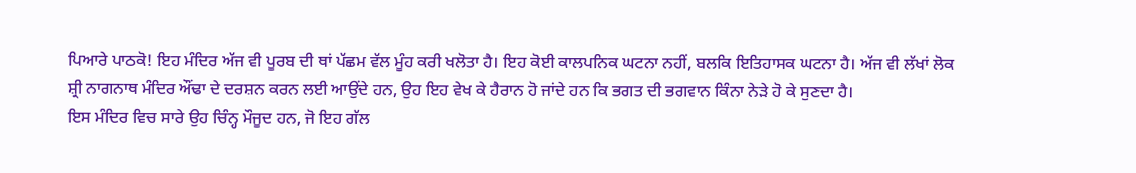ਪਿਆਰੇ ਪਾਠਕੋ! ਇਹ ਮੰਦਿਰ ਅੱਜ ਵੀ ਪੂਰਬ ਦੀ ਥਾਂ ਪੱਛਮ ਵੱਲ ਮੂੰਹ ਕਰੀ ਖਲੋਤਾ ਹੈ। ਇਹ ਕੋਈ ਕਾਲਪਨਿਕ ਘਟਨਾ ਨਹੀਂ, ਬਲਕਿ ਇਤਿਹਾਸਕ ਘਟਨਾ ਹੈ। ਅੱਜ ਵੀ ਲੱਖਾਂ ਲੋਕ ਸ਼੍ਰੀ ਨਾਗਨਾਥ ਮੰਦਿਰ ਔਂਢਾ ਦੇ ਦਰਸ਼ਨ ਕਰਨ ਲਈ ਆਉਂਦੇ ਹਨ, ਉਹ ਇਹ ਵੇਖ ਕੇ ਹੈਰਾਨ ਹੋ ਜਾਂਦੇ ਹਨ ਕਿ ਭਗਤ ਦੀ ਭਗਵਾਨ ਕਿੰਨਾ ਨੇੜੇ ਹੋ ਕੇ ਸੁਣਦਾ ਹੈ।
ਇਸ ਮੰਦਿਰ ਵਿਚ ਸਾਰੇ ਉਹ ਚਿੰਨ੍ਹ ਮੌਜੂਦ ਹਨ, ਜੋ ਇਹ ਗੱਲ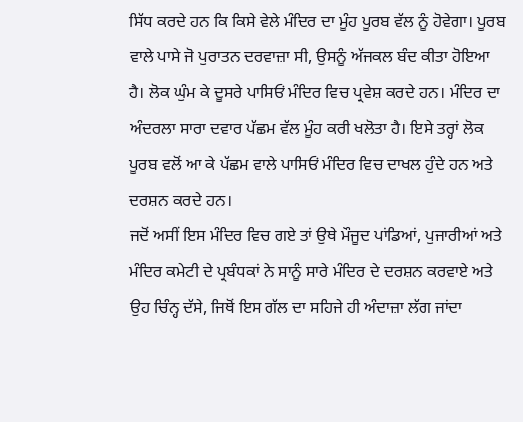ਸਿੱਧ ਕਰਦੇ ਹਨ ਕਿ ਕਿਸੇ ਵੇਲੇ ਮੰਦਿਰ ਦਾ ਮੂੰਹ ਪੂਰਬ ਵੱਲ ਨੂੰ ਹੋਵੇਗਾ। ਪੂਰਬ ਵਾਲੇ ਪਾਸੇ ਜੋ ਪੁਰਾਤਨ ਦਰਵਾਜ਼ਾ ਸੀ, ਉਸਨੂੰ ਅੱਜਕਲ ਬੰਦ ਕੀਤਾ ਹੋਇਆ ਹੈ। ਲੋਕ ਘੁੰਮ ਕੇ ਦੂਸਰੇ ਪਾਸਿਓਂ ਮੰਦਿਰ ਵਿਚ ਪ੍ਰਵੇਸ਼ ਕਰਦੇ ਹਨ। ਮੰਦਿਰ ਦਾ ਅੰਦਰਲਾ ਸਾਰਾ ਦਵਾਰ ਪੱਛਮ ਵੱਲ ਮੂੰਹ ਕਰੀ ਖਲੋਤਾ ਹੈ। ਇਸੇ ਤਰ੍ਹਾਂ ਲੋਕ ਪੂਰਬ ਵਲੋਂ ਆ ਕੇ ਪੱਛਮ ਵਾਲੇ ਪਾਸਿਓਂ ਮੰਦਿਰ ਵਿਚ ਦਾਖਲ ਹੁੰਦੇ ਹਨ ਅਤੇ ਦਰਸ਼ਨ ਕਰਦੇ ਹਨ।
ਜਦੋਂ ਅਸੀਂ ਇਸ ਮੰਦਿਰ ਵਿਚ ਗਏ ਤਾਂ ਉਥੇ ਮੌਜੂਦ ਪਾਂਡਿਆਂ, ਪੁਜਾਰੀਆਂ ਅਤੇ ਮੰਦਿਰ ਕਮੇਟੀ ਦੇ ਪ੍ਰਬੰਧਕਾਂ ਨੇ ਸਾਨੂੰ ਸਾਰੇ ਮੰਦਿਰ ਦੇ ਦਰਸ਼ਨ ਕਰਵਾਏ ਅਤੇ ਉਹ ਚਿੰਨ੍ਹ ਦੱਸੇ, ਜਿਥੋਂ ਇਸ ਗੱਲ ਦਾ ਸਹਿਜੇ ਹੀ ਅੰਦਾਜ਼ਾ ਲੱਗ ਜਾਂਦਾ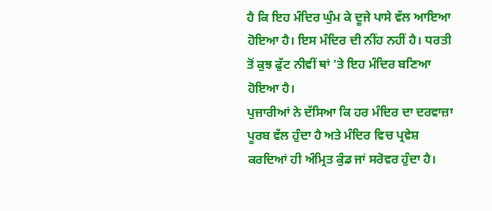ਹੈ ਕਿ ਇਹ ਮੰਦਿਰ ਘੁੰਮ ਕੇ ਦੂਜੇ ਪਾਸੇ ਵੱਲ ਆਇਆ ਹੋਇਆ ਹੈ। ਇਸ ਮੰਦਿਰ ਦੀ ਨੀਂਹ ਨਹੀਂ ਹੈ। ਧਰਤੀ ਤੋਂ ਕੁਝ ਫੁੱਟ ਨੀਵੀਂ ਥਾਂ 'ਤੇ ਇਹ ਮੰਦਿਰ ਬਣਿਆ ਹੋਇਆ ਹੈ।
ਪੁਜਾਰੀਆਂ ਨੇ ਦੱਸਿਆ ਕਿ ਹਰ ਮੰਦਿਰ ਦਾ ਦਰਵਾਜ਼ਾ ਪੂਰਬ ਵੱਲ ਹੁੰਦਾ ਹੈ ਅਤੇ ਮੰਦਿਰ ਵਿਚ ਪ੍ਰਵੇਸ਼ ਕਰਦਿਆਂ ਹੀ ਅੰਮ੍ਰਿਤ ਕੁੰਡ ਜਾਂ ਸਰੋਵਰ ਹੁੰਦਾ ਹੈ।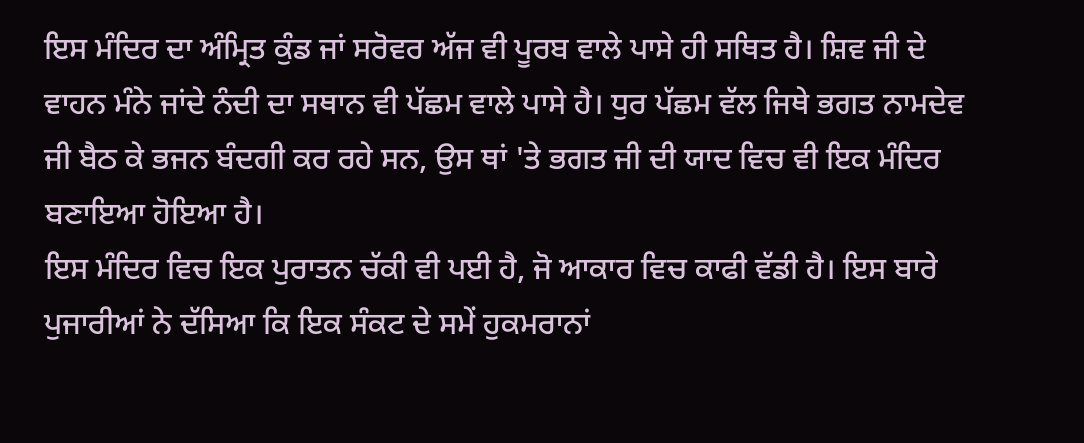ਇਸ ਮੰਦਿਰ ਦਾ ਅੰਮ੍ਰਿਤ ਕੁੰਡ ਜਾਂ ਸਰੋਵਰ ਅੱਜ ਵੀ ਪੂਰਬ ਵਾਲੇ ਪਾਸੇ ਹੀ ਸਥਿਤ ਹੈ। ਸ਼ਿਵ ਜੀ ਦੇ ਵਾਹਨ ਮੰਨੇ ਜਾਂਦੇ ਨੰਦੀ ਦਾ ਸਥਾਨ ਵੀ ਪੱਛਮ ਵਾਲੇ ਪਾਸੇ ਹੈ। ਧੁਰ ਪੱਛਮ ਵੱਲ ਜਿਥੇ ਭਗਤ ਨਾਮਦੇਵ ਜੀ ਬੈਠ ਕੇ ਭਜਨ ਬੰਦਗੀ ਕਰ ਰਹੇ ਸਨ, ਉਸ ਥਾਂ 'ਤੇ ਭਗਤ ਜੀ ਦੀ ਯਾਦ ਵਿਚ ਵੀ ਇਕ ਮੰਦਿਰ ਬਣਾਇਆ ਹੋਇਆ ਹੈ।
ਇਸ ਮੰਦਿਰ ਵਿਚ ਇਕ ਪੁਰਾਤਨ ਚੱਕੀ ਵੀ ਪਈ ਹੈ, ਜੋ ਆਕਾਰ ਵਿਚ ਕਾਫੀ ਵੱਡੀ ਹੈ। ਇਸ ਬਾਰੇ ਪੁਜਾਰੀਆਂ ਨੇ ਦੱਸਿਆ ਕਿ ਇਕ ਸੰਕਟ ਦੇ ਸਮੇਂ ਹੁਕਮਰਾਨਾਂ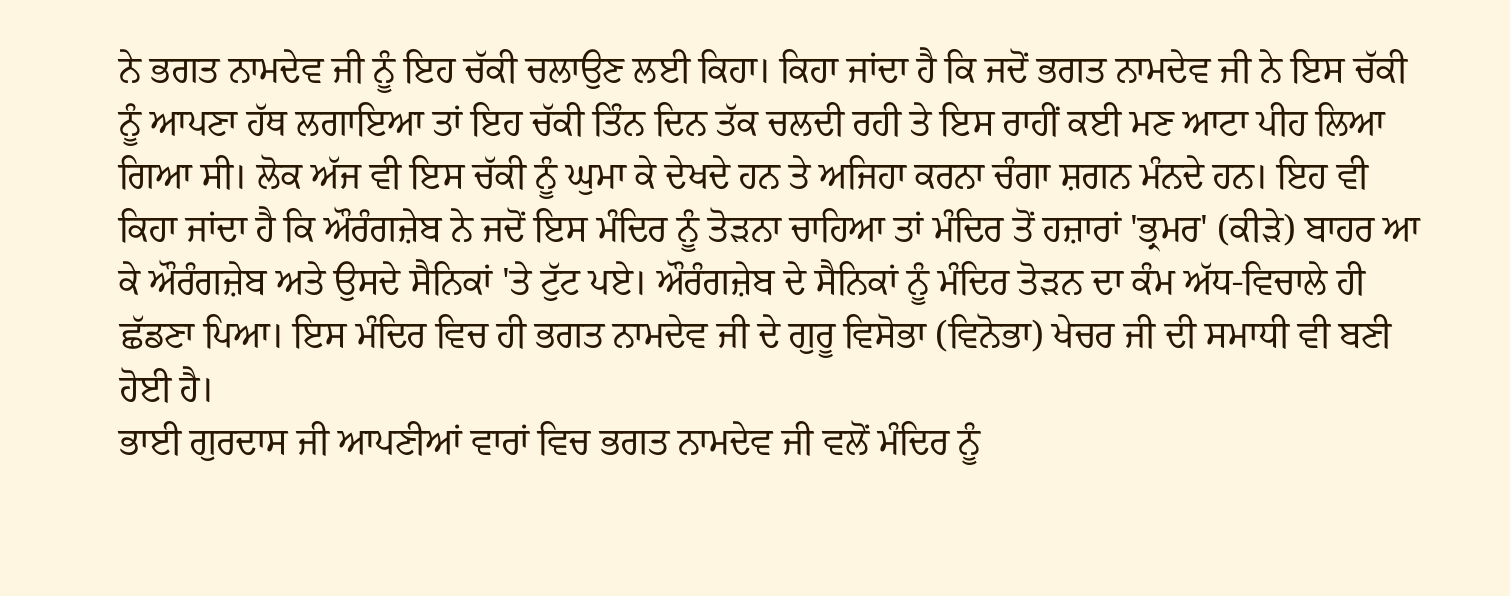ਨੇ ਭਗਤ ਨਾਮਦੇਵ ਜੀ ਨੂੰ ਇਹ ਚੱਕੀ ਚਲਾਉਣ ਲਈ ਕਿਹਾ। ਕਿਹਾ ਜਾਂਦਾ ਹੈ ਕਿ ਜਦੋਂ ਭਗਤ ਨਾਮਦੇਵ ਜੀ ਨੇ ਇਸ ਚੱਕੀ ਨੂੰ ਆਪਣਾ ਹੱਥ ਲਗਾਇਆ ਤਾਂ ਇਹ ਚੱਕੀ ਤਿੰਨ ਦਿਨ ਤੱਕ ਚਲਦੀ ਰਹੀ ਤੇ ਇਸ ਰਾਹੀਂ ਕਈ ਮਣ ਆਟਾ ਪੀਹ ਲਿਆ ਗਿਆ ਸੀ। ਲੋਕ ਅੱਜ ਵੀ ਇਸ ਚੱਕੀ ਨੂੰ ਘੁਮਾ ਕੇ ਦੇਖਦੇ ਹਨ ਤੇ ਅਜਿਹਾ ਕਰਨਾ ਚੰਗਾ ਸ਼ਗਨ ਮੰਨਦੇ ਹਨ। ਇਹ ਵੀ ਕਿਹਾ ਜਾਂਦਾ ਹੈ ਕਿ ਔਰੰਗਜ਼ੇਬ ਨੇ ਜਦੋਂ ਇਸ ਮੰਦਿਰ ਨੂੰ ਤੋੜਨਾ ਚਾਹਿਆ ਤਾਂ ਮੰਦਿਰ ਤੋਂ ਹਜ਼ਾਰਾਂ 'ਭ੍ਰਮਰ' (ਕੀੜੇ) ਬਾਹਰ ਆ ਕੇ ਔਰੰਗਜ਼ੇਬ ਅਤੇ ਉਸਦੇ ਸੈਨਿਕਾਂ 'ਤੇ ਟੁੱਟ ਪਏ। ਔਰੰਗਜ਼ੇਬ ਦੇ ਸੈਨਿਕਾਂ ਨੂੰ ਮੰਦਿਰ ਤੋੜਨ ਦਾ ਕੰਮ ਅੱਧ-ਵਿਚਾਲੇ ਹੀ ਛੱਡਣਾ ਪਿਆ। ਇਸ ਮੰਦਿਰ ਵਿਚ ਹੀ ਭਗਤ ਨਾਮਦੇਵ ਜੀ ਦੇ ਗੁਰੂ ਵਿਸੋਭਾ (ਵਿਨੋਭਾ) ਖੇਚਰ ਜੀ ਦੀ ਸਮਾਧੀ ਵੀ ਬਣੀ ਹੋਈ ਹੈ।
ਭਾਈ ਗੁਰਦਾਸ ਜੀ ਆਪਣੀਆਂ ਵਾਰਾਂ ਵਿਚ ਭਗਤ ਨਾਮਦੇਵ ਜੀ ਵਲੋਂ ਮੰਦਿਰ ਨੂੰ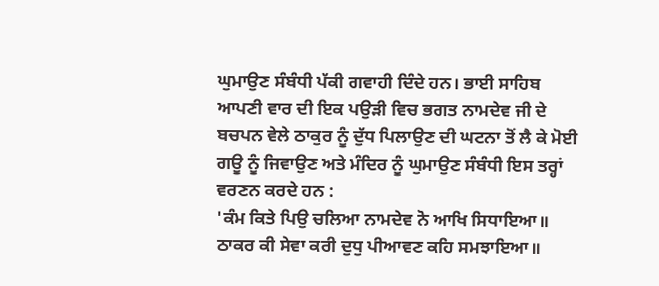ਘੁਮਾਉਣ ਸੰਬੰਧੀ ਪੱਕੀ ਗਵਾਹੀ ਦਿੰਦੇ ਹਨ। ਭਾਈ ਸਾਹਿਬ ਆਪਣੀ ਵਾਰ ਦੀ ਇਕ ਪਉੜੀ ਵਿਚ ਭਗਤ ਨਾਮਦੇਵ ਜੀ ਦੇ ਬਚਪਨ ਵੇਲੇ ਠਾਕੁਰ ਨੂੰ ਦੁੱਧ ਪਿਲਾਉਣ ਦੀ ਘਟਨਾ ਤੋਂ ਲੈ ਕੇ ਮੋਈ ਗਊ ਨੂੰ ਜਿਵਾਉਣ ਅਤੇ ਮੰਦਿਰ ਨੂੰ ਘੁਮਾਉਣ ਸੰਬੰਧੀ ਇਸ ਤਰ੍ਹਾਂ ਵਰਣਨ ਕਰਦੇ ਹਨ :
'ਕੰਮ ਕਿਤੇ ਪਿਉ ਚਲਿਆ ਨਾਮਦੇਵ ਨੋ ਆਖਿ ਸਿਧਾਇਆ॥
ਠਾਕਰ ਕੀ ਸੇਵਾ ਕਰੀ ਦੁਧੁ ਪੀਆਵਣ ਕਹਿ ਸਮਝਾਇਆ॥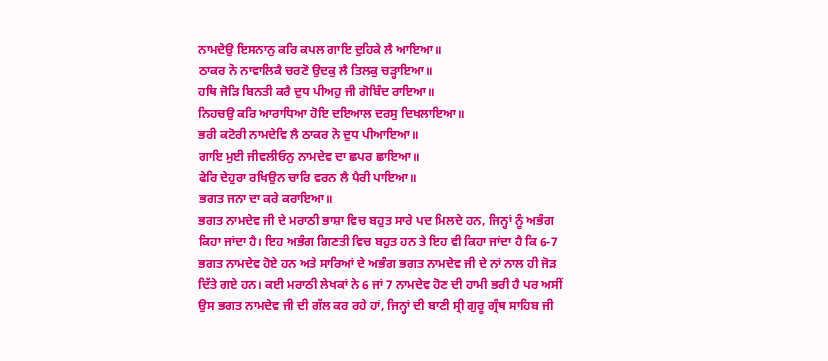ਨਾਮਦੇਉ ਇਸਨਾਨੁ ਕਰਿ ਕਪਲ ਗਾਇ ਦੁਹਿਕੇ ਲੈ ਆਇਆ॥
ਠਾਕਰ ਨੋ ਨਾਵਾਲਿਕੈ ਚਰਣੋ ਉਦਕੁ ਲੈ ਤਿਲਕੁ ਚੜ੍ਹਾਇਆ॥
ਹਥਿ ਜੋੜਿ ਬਿਨਤੀ ਕਰੈ ਦੁਧ ਪੀਅਹੁ ਜੀ ਗੋਬਿੰਦ ਰਾਇਆ॥
ਨਿਹਚਉ ਕਰਿ ਆਰਾਧਿਆ ਹੋਇ ਦਇਆਲ ਦਰਸੁ ਦਿਖਲਾਇਆ॥
ਭਰੀ ਕਟੋਰੀ ਨਾਮਦੇਵਿ ਲੈ ਠਾਕਰ ਨੋ ਦੁਧ ਪੀਆਇਆ॥
ਗਾਇ ਮੁਈ ਜੀਵਲੀਓਨੁ ਨਾਮਦੇਵ ਦਾ ਛਪਰ ਛਾਇਆ॥
ਫੇਰਿ ਦੇਹੁਰਾ ਰਖਿਉਨ ਚਾਰਿ ਵਰਨ ਲੈ ਪੈਰੀ ਪਾਇਆ॥
ਭਗਤ ਜਨਾ ਦਾ ਕਰੇ ਕਰਾਇਆ॥
ਭਗਤ ਨਾਮਦੇਵ ਜੀ ਦੇ ਮਰਾਠੀ ਭਾਸ਼ਾ ਵਿਚ ਬਹੁਤ ਸਾਰੇ ਪਦ ਮਿਲਦੇ ਹਨ, ਜਿਨ੍ਹਾਂ ਨੂੰ ਅਭੰਗ ਕਿਹਾ ਜਾਂਦਾ ਹੈ। ਇਹ ਅਭੰਗ ਗਿਣਤੀ ਵਿਚ ਬਹੁਤ ਹਨ ਤੇ ਇਹ ਵੀ ਕਿਹਾ ਜਾਂਦਾ ਹੈ ਕਿ 6-7 ਭਗਤ ਨਾਮਦੇਵ ਹੋਏ ਹਨ ਅਤੇ ਸਾਰਿਆਂ ਦੇ ਅਭੰਗ ਭਗਤ ਨਾਮਦੇਵ ਜੀ ਦੇ ਨਾਂ ਨਾਲ ਹੀ ਜੋੜ ਦਿੱਤੇ ਗਏ ਹਨ। ਕਈ ਮਰਾਠੀ ਲੇਖਕਾਂ ਨੇ 6 ਜਾਂ 7 ਨਾਮਦੇਵ ਹੋਣ ਦੀ ਹਾਮੀ ਭਰੀ ਹੈ ਪਰ ਅਸੀਂ ਉਸ ਭਗਤ ਨਾਮਦੇਵ ਜੀ ਦੀ ਗੱਲ ਕਰ ਰਹੇ ਹਾਂ, ਜਿਨ੍ਹਾਂ ਦੀ ਬਾਣੀ ਸ੍ਰੀ ਗੁਰੂ ਗ੍ਰੰਥ ਸਾਹਿਬ ਜੀ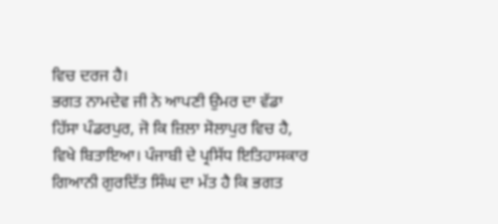ਵਿਚ ਦਰਜ ਹੈ।
ਭਗਤ ਨਾਮਦੇਵ ਜੀ ਨੇ ਆਪਣੀ ਉਮਰ ਦਾ ਵੱਡਾ ਹਿੱਸਾ ਪੰਡਰਪੁਰ, ਜੋ ਕਿ ਜ਼ਿਲਾ ਸੋਲਾਪੁਰ ਵਿਚ ਹੈ, ਵਿਖੇ ਬਿਤਾਇਆ। ਪੰਜਾਬੀ ਦੇ ਪ੍ਰਸਿੱਧ ਇਤਿਹਾਸਕਾਰ ਗਿਆਨੀ ਗੁਰਦਿੱਤ ਸਿੰਘ ਦਾ ਮੱਤ ਹੈ ਕਿ ਭਗਤ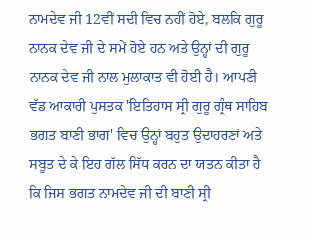ਨਾਮਦੇਵ ਜੀ 12ਵੀਂ ਸਦੀ ਵਿਚ ਨਹੀਂ ਹੋਏ, ਬਲਕਿ ਗੁਰੂ ਨਾਨਕ ਦੇਵ ਜੀ ਦੇ ਸਮੇਂ ਹੋਏ ਹਨ ਅਤੇ ਉਨ੍ਹਾਂ ਦੀ ਗੁਰੂ ਨਾਨਕ ਦੇਵ ਜੀ ਨਾਲ ਮੁਲਾਕਾਤ ਵੀ ਹੋਈ ਹੈ। ਆਪਣੀ ਵੱਡ ਆਕਾਰੀ ਪੁਸਤਕ 'ਇਤਿਹਾਸ ਸ੍ਰੀ ਗੁਰੂ ਗ੍ਰੰਥ ਸਾਹਿਬ ਭਗਤ ਬਾਣੀ ਭਾਗ' ਵਿਚ ਉਨ੍ਹਾਂ ਬਹੁਤ ਉਦਾਹਰਣਾਂ ਅਤੇ ਸਬੂਤ ਦੇ ਕੇ ਇਹ ਗੱਲ ਸਿੱਧ ਕਰਨ ਦਾ ਯਤਨ ਕੀਤਾ ਹੈ ਕਿ ਜਿਸ ਭਗਤ ਨਾਮਦੇਵ ਜੀ ਦੀ ਬਾਣੀ ਸ੍ਰੀ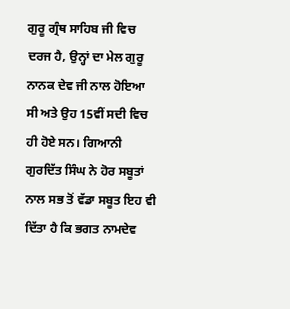ਗੁਰੂ ਗ੍ਰੰਥ ਸਾਹਿਬ ਜੀ ਵਿਚ ਦਰਜ ਹੈ, ਉਨ੍ਹਾਂ ਦਾ ਮੇਲ ਗੁਰੂ ਨਾਨਕ ਦੇਵ ਜੀ ਨਾਲ ਹੋਇਆ ਸੀ ਅਤੇ ਉਹ 15ਵੀਂ ਸਦੀ ਵਿਚ ਹੀ ਹੋਏ ਸਨ। ਗਿਆਨੀ ਗੁਰਦਿੱਤ ਸਿੰਘ ਨੇ ਹੋਰ ਸਬੂਤਾਂ ਨਾਲ ਸਭ ਤੋਂ ਵੱਡਾ ਸਬੂਤ ਇਹ ਵੀ ਦਿੱਤਾ ਹੈ ਕਿ ਭਗਤ ਨਾਮਦੇਵ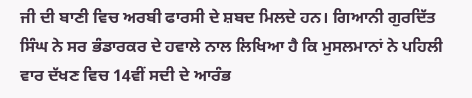ਜੀ ਦੀ ਬਾਣੀ ਵਿਚ ਅਰਬੀ ਫਾਰਸੀ ਦੇ ਸ਼ਬਦ ਮਿਲਦੇ ਹਨ। ਗਿਆਨੀ ਗੁਰਦਿੱਤ ਸਿੰਘ ਨੇ ਸਰ ਭੰਡਾਰਕਰ ਦੇ ਹਵਾਲੇ ਨਾਲ ਲਿਖਿਆ ਹੈ ਕਿ ਮੁਸਲਮਾਨਾਂ ਨੇ ਪਹਿਲੀ ਵਾਰ ਦੱਖਣ ਵਿਚ 14ਵੀਂ ਸਦੀ ਦੇ ਆਰੰਭ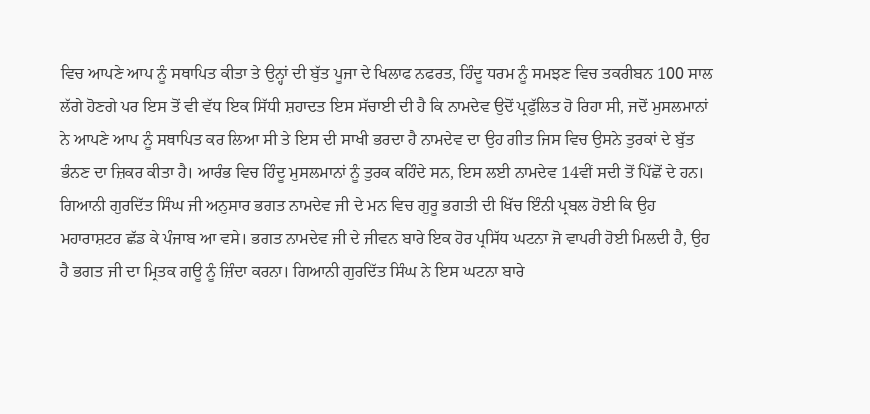ਵਿਚ ਆਪਣੇ ਆਪ ਨੂੰ ਸਥਾਪਿਤ ਕੀਤਾ ਤੇ ਉਨ੍ਹਾਂ ਦੀ ਬੁੱਤ ਪੂਜਾ ਦੇ ਖਿਲਾਫ ਨਫਰਤ, ਹਿੰਦੂ ਧਰਮ ਨੂੰ ਸਮਝਣ ਵਿਚ ਤਕਰੀਬਨ 100 ਸਾਲ ਲੱਗੇ ਹੋਣਗੇ ਪਰ ਇਸ ਤੋਂ ਵੀ ਵੱਧ ਇਕ ਸਿੱਧੀ ਸ਼ਹਾਦਤ ਇਸ ਸੱਚਾਈ ਦੀ ਹੈ ਕਿ ਨਾਮਦੇਵ ਉਦੋਂ ਪ੍ਰਫੁੱਲਿਤ ਹੋ ਰਿਹਾ ਸੀ, ਜਦੋਂ ਮੁਸਲਮਾਨਾਂ ਨੇ ਆਪਣੇ ਆਪ ਨੂੰ ਸਥਾਪਿਤ ਕਰ ਲਿਆ ਸੀ ਤੇ ਇਸ ਦੀ ਸਾਖੀ ਭਰਦਾ ਹੈ ਨਾਮਦੇਵ ਦਾ ਉਹ ਗੀਤ ਜਿਸ ਵਿਚ ਉਸਨੇ ਤੁਰਕਾਂ ਦੇ ਬੁੱਤ ਭੰਨਣ ਦਾ ਜ਼ਿਕਰ ਕੀਤਾ ਹੈ। ਆਰੰਭ ਵਿਚ ਹਿੰਦੂ ਮੁਸਲਮਾਨਾਂ ਨੂੰ ਤੁਰਕ ਕਹਿੰਦੇ ਸਨ, ਇਸ ਲਈ ਨਾਮਦੇਵ 14ਵੀਂ ਸਦੀ ਤੋਂ ਪਿੱਛੋਂ ਦੇ ਹਨ। ਗਿਆਨੀ ਗੁਰਦਿੱਤ ਸਿੰਘ ਜੀ ਅਨੁਸਾਰ ਭਗਤ ਨਾਮਦੇਵ ਜੀ ਦੇ ਮਨ ਵਿਚ ਗੁਰੂ ਭਗਤੀ ਦੀ ਖਿੱਚ ਇੰਨੀ ਪ੍ਰਬਲ ਹੋਈ ਕਿ ਉਹ ਮਹਾਰਾਸ਼ਟਰ ਛੱਡ ਕੇ ਪੰਜਾਬ ਆ ਵਸੇ। ਭਗਤ ਨਾਮਦੇਵ ਜੀ ਦੇ ਜੀਵਨ ਬਾਰੇ ਇਕ ਹੋਰ ਪ੍ਰਸਿੱਧ ਘਟਨਾ ਜੋ ਵਾਪਰੀ ਹੋਈ ਮਿਲਦੀ ਹੈ, ਉਹ ਹੈ ਭਗਤ ਜੀ ਦਾ ਮ੍ਰਿਤਕ ਗਊ ਨੂੰ ਜ਼ਿੰਦਾ ਕਰਨਾ। ਗਿਆਨੀ ਗੁਰਦਿੱਤ ਸਿੰਘ ਨੇ ਇਸ ਘਟਨਾ ਬਾਰੇ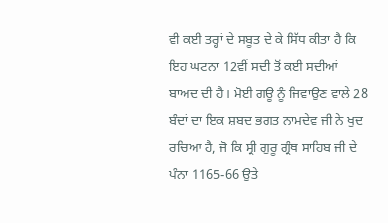ਵੀ ਕਈ ਤਰ੍ਹਾਂ ਦੇ ਸਬੂਤ ਦੇ ਕੇ ਸਿੱਧ ਕੀਤਾ ਹੈ ਕਿ ਇਹ ਘਟਨਾ 12ਵੀਂ ਸਦੀ ਤੋਂ ਕਈ ਸਦੀਆਂ ਬਾਅਦ ਦੀ ਹੈ। ਮੋਈ ਗਊ ਨੂੰ ਜਿਵਾਉਣ ਵਾਲੇ 28 ਬੰਦਾਂ ਦਾ ਇਕ ਸ਼ਬਦ ਭਗਤ ਨਾਮਦੇਵ ਜੀ ਨੇ ਖੁਦ ਰਚਿਆ ਹੈ, ਜੋ ਕਿ ਸ੍ਰੀ ਗੁਰੂ ਗ੍ਰੰਥ ਸਾਹਿਬ ਜੀ ਦੇ ਪੰਨਾ 1165-66 ਉਤੇ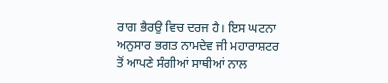ਰਾਗ ਭੈਰਉ ਵਿਚ ਦਰਜ ਹੈ। ਇਸ ਘਟਨਾ ਅਨੁਸਾਰ ਭਗਤ ਨਾਮਦੇਵ ਜੀ ਮਹਾਰਾਸ਼ਟਰ ਤੋਂ ਆਪਣੇ ਸੰਗੀਆਂ ਸਾਥੀਆਂ ਨਾਲ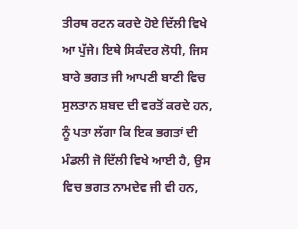ਤੀਰਥ ਰਟਨ ਕਰਦੇ ਹੋਏ ਦਿੱਲੀ ਵਿਖੇ ਆ ਪੁੱਜੇ। ਇਥੇ ਸਿਕੰਦਰ ਲੋਧੀ, ਜਿਸ ਬਾਰੇ ਭਗਤ ਜੀ ਆਪਣੀ ਬਾਣੀ ਵਿਚ ਸੁਲਤਾਨ ਸ਼ਬਦ ਦੀ ਵਰਤੋਂ ਕਰਦੇ ਹਨ, ਨੂੰ ਪਤਾ ਲੱਗਾ ਕਿ ਇਕ ਭਗਤਾਂ ਦੀ ਮੰਡਲੀ ਜੋ ਦਿੱਲੀ ਵਿਖੇ ਆਈ ਹੈ, ਉਸ ਵਿਚ ਭਗਤ ਨਾਮਦੇਵ ਜੀ ਵੀ ਹਨ,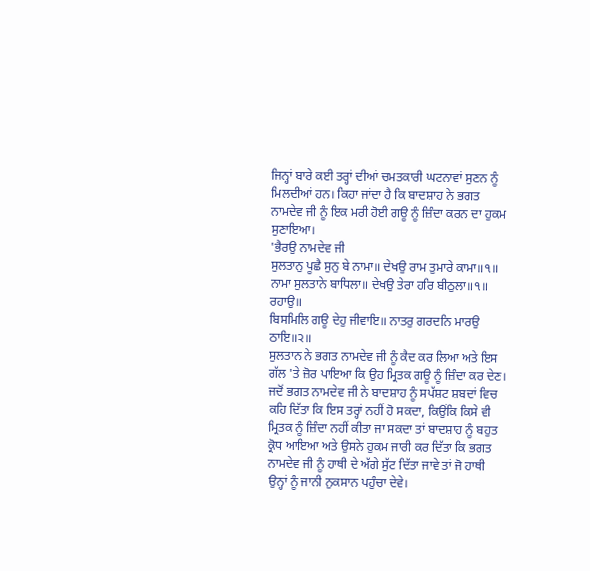ਜਿਨ੍ਹਾਂ ਬਾਰੇ ਕਈ ਤਰ੍ਹਾਂ ਦੀਆਂ ਚਮਤਕਾਰੀ ਘਟਨਾਵਾਂ ਸੁਣਨ ਨੂੰ ਮਿਲਦੀਆਂ ਹਨ। ਕਿਹਾ ਜਾਂਦਾ ਹੈ ਕਿ ਬਾਦਸ਼ਾਹ ਨੇ ਭਗਤ ਨਾਮਦੇਵ ਜੀ ਨੂੰ ਇਕ ਮਰੀ ਹੋਈ ਗਊ ਨੂੰ ਜ਼ਿੰਦਾ ਕਰਨ ਦਾ ਹੁਕਮ ਸੁਣਾਇਆ।
'ਭੈਰਉ ਨਾਮਦੇਵ ਜੀ
ਸੁਲਤਾਨੁ ਪੂਛੈ ਸੁਨੁ ਬੇ ਨਾਮਾ॥ ਦੇਖਉ ਰਾਮ ਤੁਮਾਰੇ ਕਾਮਾ॥੧॥
ਨਾਮਾ ਸੁਲਤਾਨੇ ਬਾਧਿਲਾ॥ ਦੇਖਉ ਤੇਰਾ ਹਰਿ ਬੀਠੁਲਾ॥੧॥ ਰਹਾਉ॥
ਬਿਸਮਿਲਿ ਗਊ ਦੇਹੁ ਜੀਵਾਇ॥ ਨਾਤਰੁ ਗਰਦਨਿ ਮਾਰਉ ਠਾਇ॥੨॥
ਸੁਲਤਾਨ ਨੇ ਭਗਤ ਨਾਮਦੇਵ ਜੀ ਨੂੰ ਕੈਦ ਕਰ ਲਿਆ ਅਤੇ ਇਸ ਗੱਲ 'ਤੇ ਜ਼ੋਰ ਪਾਇਆ ਕਿ ਉਹ ਮ੍ਰਿਤਕ ਗਊ ਨੂੰ ਜ਼ਿੰਦਾ ਕਰ ਦੇਣ। ਜਦੋਂ ਭਗਤ ਨਾਮਦੇਵ ਜੀ ਨੇ ਬਾਦਸ਼ਾਹ ਨੂੰ ਸਪੱਸ਼ਟ ਸ਼ਬਦਾਂ ਵਿਚ ਕਹਿ ਦਿੱਤਾ ਕਿ ਇਸ ਤਰ੍ਹਾਂ ਨਹੀਂ ਹੋ ਸਕਦਾ, ਕਿਉਂਕਿ ਕਿਸੇ ਵੀ ਮ੍ਰਿਤਕ ਨੂੰ ਜ਼ਿੰਦਾ ਨਹੀਂ ਕੀਤਾ ਜਾ ਸਕਦਾ ਤਾਂ ਬਾਦਸ਼ਾਹ ਨੂੰ ਬਹੁਤ ਕ੍ਰੋਧ ਆਇਆ ਅਤੇ ਉਸਨੇ ਹੁਕਮ ਜਾਰੀ ਕਰ ਦਿੱਤਾ ਕਿ ਭਗਤ ਨਾਮਦੇਵ ਜੀ ਨੂੰ ਹਾਥੀ ਦੇ ਅੱਗੇ ਸੁੱਟ ਦਿੱਤਾ ਜਾਵੇ ਤਾਂ ਜੋ ਹਾਥੀ ਉਨ੍ਹਾਂ ਨੂੰ ਜਾਨੀ ਨੁਕਸਾਨ ਪਹੁੰਚਾ ਦੇਵੇ।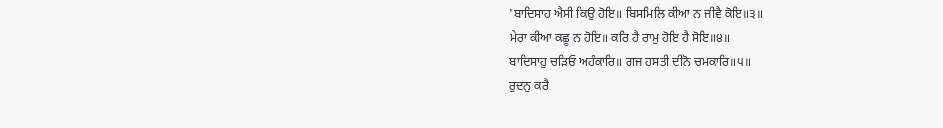'ਬਾਦਿਸਾਹ ਐਸੀ ਕਿਉ ਹੋਇ॥ ਬਿਸਮਿਲਿ ਕੀਆ ਨ ਜੀਵੈ ਕੋਇ॥੩॥
ਮੇਰਾ ਕੀਆ ਕਛੂ ਨ ਹੋਇ॥ ਕਰਿ ਹੈ ਰਾਮੁ ਹੋਇ ਹੈ ਸੋਇ॥੪॥
ਬਾਦਿਸਾਹੁ ਚੜਿਓ ਅਹੰਕਾਰਿ॥ ਗਜ ਹਸਤੀ ਦੀਨੋ ਚਮਕਾਰਿ॥੫॥
ਰੁਦਨੁ ਕਰੈ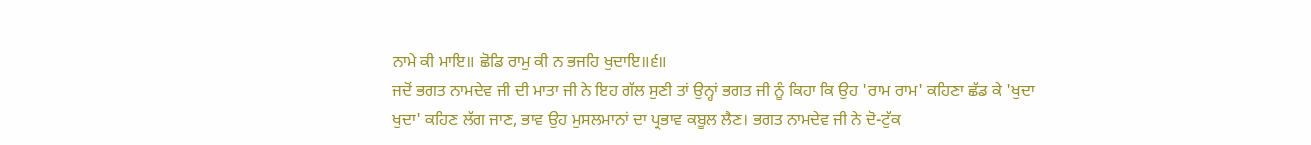ਨਾਮੇ ਕੀ ਮਾਇ॥ ਛੋਡਿ ਰਾਮੁ ਕੀ ਨ ਭਜਹਿ ਖੁਦਾਇ॥੬॥
ਜਦੋਂ ਭਗਤ ਨਾਮਦੇਵ ਜੀ ਦੀ ਮਾਤਾ ਜੀ ਨੇ ਇਹ ਗੱਲ ਸੁਣੀ ਤਾਂ ਉਨ੍ਹਾਂ ਭਗਤ ਜੀ ਨੂੰ ਕਿਹਾ ਕਿ ਉਹ 'ਰਾਮ ਰਾਮ' ਕਹਿਣਾ ਛੱਡ ਕੇ 'ਖੁਦਾ ਖੁਦਾ' ਕਹਿਣ ਲੱਗ ਜਾਣ, ਭਾਵ ਉਹ ਮੁਸਲਮਾਨਾਂ ਦਾ ਪ੍ਰਭਾਵ ਕਬੂਲ ਲੈਣ। ਭਗਤ ਨਾਮਦੇਵ ਜੀ ਨੇ ਦੋ-ਟੁੱਕ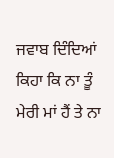ਜਵਾਬ ਦਿੰਦਿਆਂ ਕਿਹਾ ਕਿ ਨਾ ਤੂੰ ਮੇਰੀ ਮਾਂ ਹੈਂ ਤੇ ਨਾ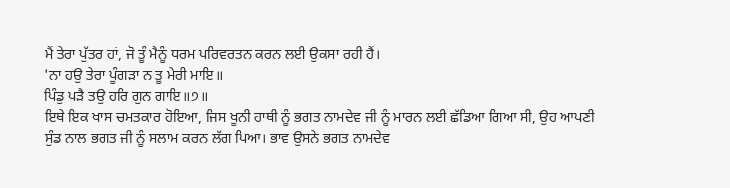ਮੈਂ ਤੇਰਾ ਪੁੱਤਰ ਹਾਂ, ਜੋ ਤੂੰ ਮੈਨੂੰ ਧਰਮ ਪਰਿਵਰਤਨ ਕਰਨ ਲਈ ਉਕਸਾ ਰਹੀ ਹੈਂ।
'ਨਾ ਹਉ ਤੇਰਾ ਪੂੰਗੜਾ ਨ ਤੂ ਮੇਰੀ ਮਾਇ॥
ਪਿੰਡੁ ਪੜੈ ਤਉ ਹਰਿ ਗੁਨ ਗਾਇ॥੭॥
ਇਥੇ ਇਕ ਖਾਸ ਚਮਤਕਾਰ ਹੋਇਆ, ਜਿਸ ਖੂਨੀ ਹਾਥੀ ਨੂੰ ਭਗਤ ਨਾਮਦੇਵ ਜੀ ਨੂੰ ਮਾਰਨ ਲਈ ਛੱਡਿਆ ਗਿਆ ਸੀ, ਉਹ ਆਪਣੀ ਸੁੰਡ ਨਾਲ ਭਗਤ ਜੀ ਨੂੰ ਸਲਾਮ ਕਰਨ ਲੱਗ ਪਿਆ। ਭਾਵ ਉਸਨੇ ਭਗਤ ਨਾਮਦੇਵ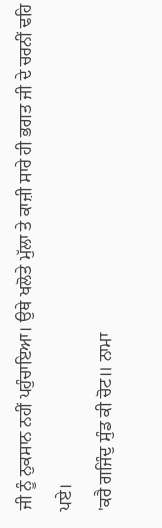ਜੀ ਨੂੰ ਨੁਕਸਾਨ ਨਹੀਂ ਪਹੁੰਚਾਇਆ। ਉਥੇ ਖਲੋਤੇ ਮੁੱਲਾ ਤੇ ਕਾਜ਼ੀ ਸਾਰੇ ਹੀ ਭਗਤ ਜੀ ਦੇ ਚਰਨੀਂ ਢਹਿ ਪਏ।
'ਕਰੈ ਗਜਿੰਦੁ ਸੁੰਡ ਕੀ ਚੋਟ॥ ਨਾਮਾ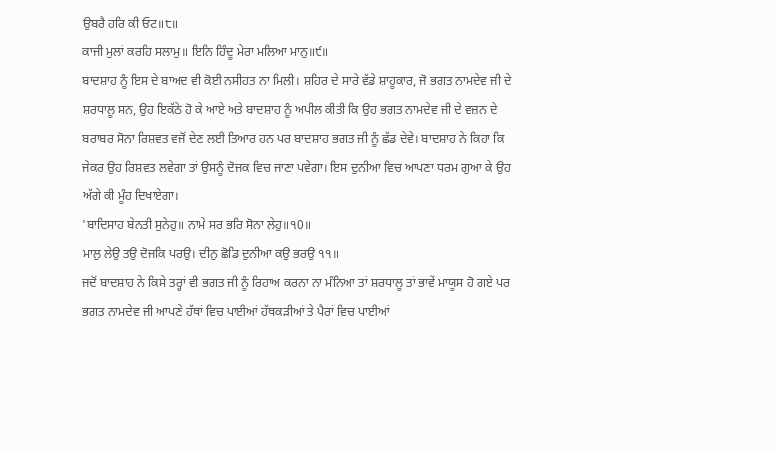ਉਬਰੈ ਹਰਿ ਕੀ ਓਟ॥੮॥
ਕਾਜੀ ਮੁਲਾਂ ਕਰਹਿ ਸਲਾਮੁ॥ ਇਨਿ ਹਿੰਦੂ ਮੇਰਾ ਮਲਿਆ ਮਾਨੁ॥੯॥
ਬਾਦਸ਼ਾਹ ਨੂੰ ਇਸ ਦੇ ਬਾਅਦ ਵੀ ਕੋਈ ਨਸੀਹਤ ਨਾ ਮਿਲੀ। ਸ਼ਹਿਰ ਦੇ ਸਾਰੇ ਵੱਡੇ ਸ਼ਾਹੂਕਾਰ, ਜੋ ਭਗਤ ਨਾਮਦੇਵ ਜੀ ਦੇ ਸ਼ਰਧਾਲੂ ਸਨ, ਉਹ ਇਕੱਠੇ ਹੋ ਕੇ ਆਏ ਅਤੇ ਬਾਦਸ਼ਾਹ ਨੂੰ ਅਪੀਲ ਕੀਤੀ ਕਿ ਉਹ ਭਗਤ ਨਾਮਦੇਵ ਜੀ ਦੇ ਵਜ਼ਨ ਦੇ ਬਰਾਬਰ ਸੋਨਾ ਰਿਸ਼ਵਤ ਵਜੋਂ ਦੇਣ ਲਈ ਤਿਆਰ ਹਨ ਪਰ ਬਾਦਸ਼ਾਹ ਭਗਤ ਜੀ ਨੂੰ ਛੱਡ ਦੇਵੇ। ਬਾਦਸ਼ਾਹ ਨੇ ਕਿਹਾ ਕਿ ਜੇਕਰ ਉਹ ਰਿਸ਼ਵਤ ਲਵੇਗਾ ਤਾਂ ਉਸਨੂੰ ਦੋਜਕ ਵਿਚ ਜਾਣਾ ਪਵੇਗਾ। ਇਸ ਦੁਨੀਆ ਵਿਚ ਆਪਣਾ ਧਰਮ ਗੁਆ ਕੇ ਉਹ ਅੱਗੇ ਕੀ ਮੂੰਹ ਦਿਖਾਏਗਾ।
'ਬਾਦਿਸਾਹ ਬੇਨਤੀ ਸੁਨੇਹੁ॥ ਨਾਮੇ ਸਰ ਭਰਿ ਸੋਨਾ ਲੇਹੁ॥੧0॥
ਮਾਲੁ ਲੇਉ ਤਉ ਦੋਜਕਿ ਪਰਉ। ਦੀਨੁ ਛੋਡਿ ਦੁਨੀਆ ਕਉ ਭਰਉ ੧੧॥
ਜਦੋਂ ਬਾਦਸ਼ਾਹ ਨੇ ਕਿਸੇ ਤਰ੍ਹਾਂ ਵੀ ਭਗਤ ਜੀ ਨੂੰ ਰਿਹਾਅ ਕਰਨਾ ਨਾ ਮੰਨਿਆ ਤਾਂ ਸ਼ਰਧਾਲੂ ਤਾਂ ਭਾਵੇਂ ਮਾਯੂਸ ਹੋ ਗਏ ਪਰ ਭਗਤ ਨਾਮਦੇਵ ਜੀ ਆਪਣੇ ਹੱਥਾਂ ਵਿਚ ਪਾਈਆਂ ਹੱਥਕੜੀਆਂ ਤੇ ਪੈਰਾਂ ਵਿਚ ਪਾਈਆਂ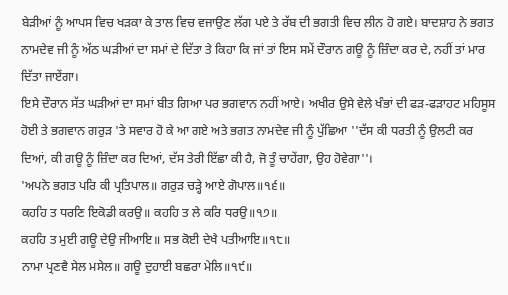ਬੇੜੀਆਂ ਨੂੰ ਆਪਸ ਵਿਚ ਖੜਕਾ ਕੇ ਤਾਲ ਵਿਚ ਵਜਾਉਣ ਲੱਗ ਪਏ ਤੇ ਰੱਬ ਦੀ ਭਗਤੀ ਵਿਚ ਲੀਨ ਹੋ ਗਏ। ਬਾਦਸ਼ਾਹ ਨੇ ਭਗਤ ਨਾਮਦੇਵ ਜੀ ਨੂੰ ਅੱਠ ਘੜੀਆਂ ਦਾ ਸਮਾਂ ਦੇ ਦਿੱਤਾ ਤੇ ਕਿਹਾ ਕਿ ਜਾਂ ਤਾਂ ਇਸ ਸਮੇਂ ਦੌਰਾਨ ਗਊ ਨੂੰ ਜ਼ਿੰਦਾ ਕਰ ਦੇ, ਨਹੀਂ ਤਾਂ ਮਾਰ ਦਿੱਤਾ ਜਾਏਂਗਾ।
ਇਸੇ ਦੌਰਾਨ ਸੱਤ ਘੜੀਆਂ ਦਾ ਸਮਾਂ ਬੀਤ ਗਿਆ ਪਰ ਭਗਵਾਨ ਨਹੀਂ ਆਏ। ਅਖੀਰ ਉਸੇ ਵੇਲੇ ਖੰਭਾਂ ਦੀ ਫੜ-ਫੜਾਹਟ ਮਹਿਸੂਸ ਹੋਈ ਤੇ ਭਗਵਾਨ ਗਰੁੜ 'ਤੇ ਸਵਾਰ ਹੋ ਕੇ ਆ ਗਏ ਅਤੇ ਭਗਤ ਨਾਮਦੇਵ ਜੀ ਨੂੰ ਪੁੱਛਿਆ ''ਦੱਸ ਕੀ ਧਰਤੀ ਨੂੰ ਉਲਟੀ ਕਰ ਦਿਆਂ, ਕੀ ਗਊ ਨੂੰ ਜ਼ਿੰਦਾ ਕਰ ਦਿਆਂ, ਦੱਸ ਤੇਰੀ ਇੱਛਾ ਕੀ ਹੈ, ਜੋ ਤੂੰ ਚਾਹੇਂਗਾ, ਉਹ ਹੋਵੇਗਾ''।
'ਅਪਨੇ ਭਗਤ ਪਰਿ ਕੀ ਪ੍ਰਤਿਪਾਲ॥ ਗਰੁੜ ਚੜ੍ਹੇ ਆਏ ਗੋਪਾਲ॥੧੬॥
ਕਹਹਿ ਤ ਧਰਣਿ ਇਕੋਡੀ ਕਰਉ॥ ਕਹਹਿ ਤ ਲੇ ਕਰਿ ਧਰਉ॥੧੭॥
ਕਹਹਿ ਤ ਮੁਈ ਗਊ ਦੇਉ ਜੀਆਇ॥ ਸਭ ਕੋਈ ਦੇਖੈ ਪਤੀਆਇ॥੧੮॥
ਨਾਮਾ ਪ੍ਰਣਵੈ ਸੇਲ ਮਸੇਲ॥ ਗਊ ਦੁਹਾਈ ਬਛਰਾ ਮੇਲਿ॥੧੯॥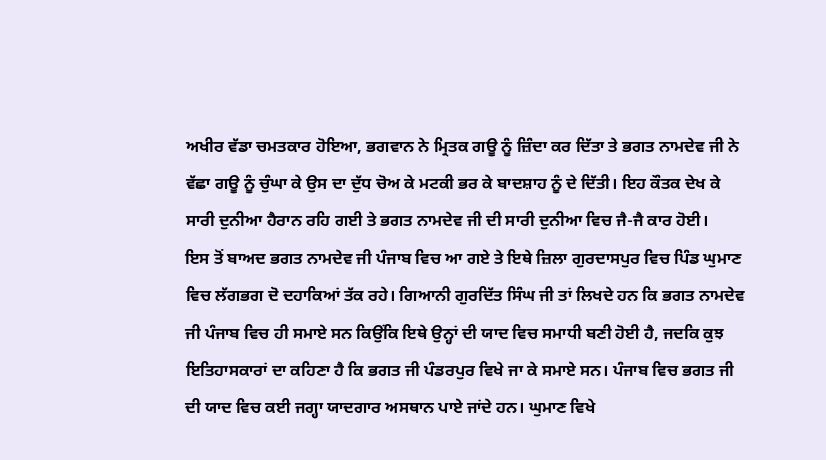ਅਖੀਰ ਵੱਡਾ ਚਮਤਕਾਰ ਹੋਇਆ, ਭਗਵਾਨ ਨੇ ਮ੍ਰਿਤਕ ਗਊ ਨੂੰ ਜ਼ਿੰਦਾ ਕਰ ਦਿੱਤਾ ਤੇ ਭਗਤ ਨਾਮਦੇਵ ਜੀ ਨੇ ਵੱਛਾ ਗਊ ਨੂੰ ਚੁੰਘਾ ਕੇ ਉਸ ਦਾ ਦੁੱਧ ਚੋਅ ਕੇ ਮਟਕੀ ਭਰ ਕੇ ਬਾਦਸ਼ਾਹ ਨੂੰ ਦੇ ਦਿੱਤੀ। ਇਹ ਕੌਤਕ ਦੇਖ ਕੇ ਸਾਰੀ ਦੁਨੀਆ ਹੈਰਾਨ ਰਹਿ ਗਈ ਤੇ ਭਗਤ ਨਾਮਦੇਵ ਜੀ ਦੀ ਸਾਰੀ ਦੁਨੀਆ ਵਿਚ ਜੈ-ਜੈ ਕਾਰ ਹੋਈ।
ਇਸ ਤੋਂ ਬਾਅਦ ਭਗਤ ਨਾਮਦੇਵ ਜੀ ਪੰਜਾਬ ਵਿਚ ਆ ਗਏ ਤੇ ਇਥੇ ਜ਼ਿਲਾ ਗੁਰਦਾਸਪੁਰ ਵਿਚ ਪਿੰਡ ਘੁਮਾਣ ਵਿਚ ਲੱਗਭਗ ਦੋ ਦਹਾਕਿਆਂ ਤੱਕ ਰਹੇ। ਗਿਆਨੀ ਗੁਰਦਿੱਤ ਸਿੰਘ ਜੀ ਤਾਂ ਲਿਖਦੇ ਹਨ ਕਿ ਭਗਤ ਨਾਮਦੇਵ ਜੀ ਪੰਜਾਬ ਵਿਚ ਹੀ ਸਮਾਏ ਸਨ ਕਿਉਂਕਿ ਇਥੇ ਉਨ੍ਹਾਂ ਦੀ ਯਾਦ ਵਿਚ ਸਮਾਧੀ ਬਣੀ ਹੋਈ ਹੈ, ਜਦਕਿ ਕੁਝ ਇਤਿਹਾਸਕਾਰਾਂ ਦਾ ਕਹਿਣਾ ਹੈ ਕਿ ਭਗਤ ਜੀ ਪੰਡਰਪੁਰ ਵਿਖੇ ਜਾ ਕੇ ਸਮਾਏ ਸਨ। ਪੰਜਾਬ ਵਿਚ ਭਗਤ ਜੀ ਦੀ ਯਾਦ ਵਿਚ ਕਈ ਜਗ੍ਹਾ ਯਾਦਗਾਰ ਅਸਥਾਨ ਪਾਏ ਜਾਂਦੇ ਹਨ। ਘੁਮਾਣ ਵਿਖੇ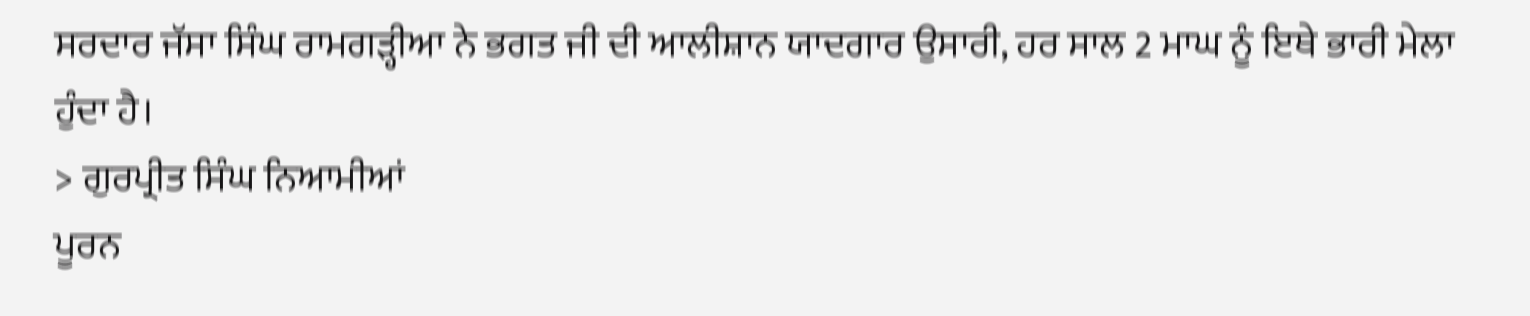ਸਰਦਾਰ ਜੱਸਾ ਸਿੰਘ ਰਾਮਗੜ੍ਹੀਆ ਨੇ ਭਗਤ ਜੀ ਦੀ ਆਲੀਸ਼ਾਨ ਯਾਦਗਾਰ ਉਸਾਰੀ, ਹਰ ਸਾਲ 2 ਮਾਘ ਨੂੰ ਇਥੇ ਭਾਰੀ ਮੇਲਾ ਹੁੰਦਾ ਹੈ।
> ਗੁਰਪ੍ਰੀਤ ਸਿੰਘ ਨਿਆਮੀਆਂ
ਪੂਰਨ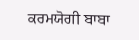ਕਰਮਯੋਗੀ ਬਾਬਾ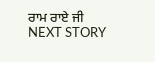ਰਾਮ ਰਾਏ ਜੀ
NEXT STORY